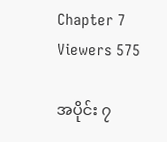Chapter 7
Viewers 575

အပိုင်း ၇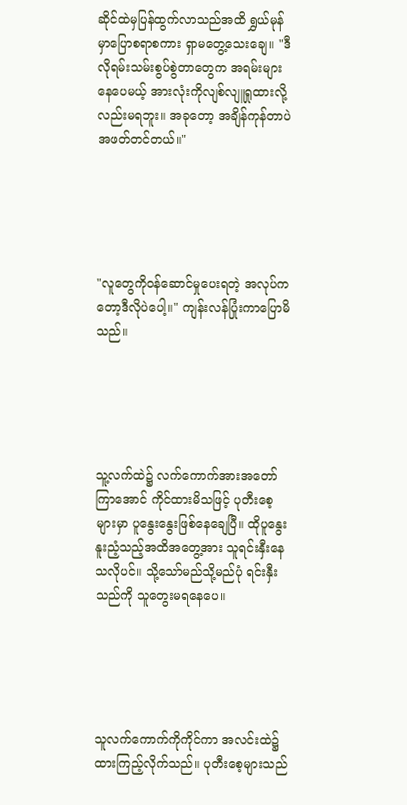ဆိုင်ထဲမှပြန်ထွက်လာသည်အထိ ရွှယ်မုန်မှာပြောစရာစကား ရှာမတွေ့သေးချေ။ "ဒီလိုရမ်းသမ်းစွပ်စွဲတာတွေက အရမ်းများနေပေမယ့် အားလုံးကိုလျစ်လျူရှုထားလို့လည်းမရဘူး။ အခုတော့ အချိန်ကုန်တာပဲအဖတ်တင်တယ်။"





"လူတွေကိုဝန်ဆောင်မှုပေးရတဲ့ အလုပ်ကတော့ဒီလိုပဲပေါ့။" ကျန်းလန်ပြုံးကာပြောမိသည်။





သူ့လက်ထဲ၌ လက်ကောက်အားအတော်ကြာအောင် ကိုင်ထားမိသဖြင့် ပုတီးစေ့များမှာ ပူနွေးနွေးဖြစ်နေချေပြီ။ ထိုပူနွေးနူးညံ့သည့်အထိအတွေ့အား သူရင်းနှီးနေသလိုပင်။ သို့သော်မည်သို့မည်ပုံ ရင်းနှီးသည်ကို သူတွေးမရနေပေ။





သူလက်ကောက်ကိုကိုင်ကာ အလင်းထဲ၌ထားကြည့်လိုက်သည်။ ပုတီးစေ့များသည်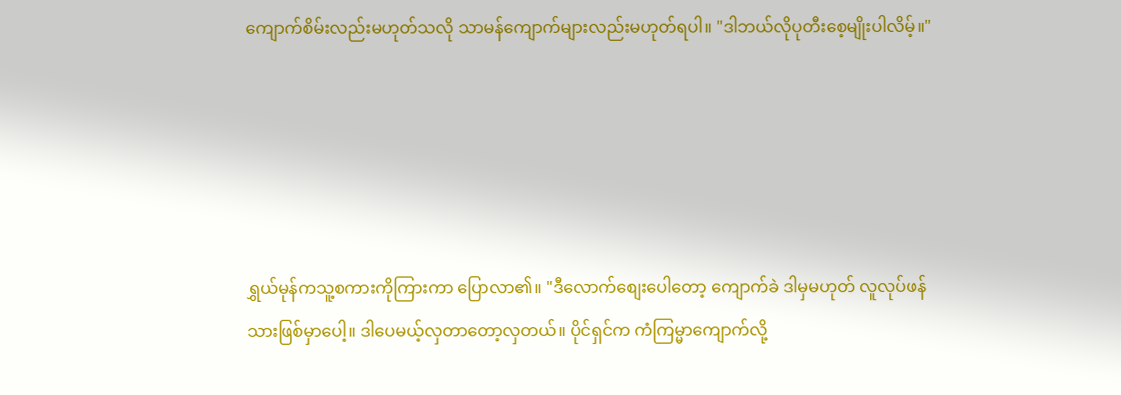ကျောက်စိမ်းလည်းမဟုတ်သလို သာမန်ကျောက်များလည်းမဟုတ်ရပါ။ "ဒါဘယ်လိုပုတီးစေ့မျိုးပါလိမ့်။"





ရွှယ်မုန်ကသူ့စကားကိုကြားကာ ပြောလာ၏။ "ဒီလောက်စျေးပေါတော့ ကျောက်ခဲ ဒါမှမဟုတ် လူလုပ်ဖန်သားဖြစ်မှာပေါ့။ ဒါပေမယ့်လှတာတော့လှတယ်။ ပိုင်ရှင်က ကံကြမ္မာကျောက်လို့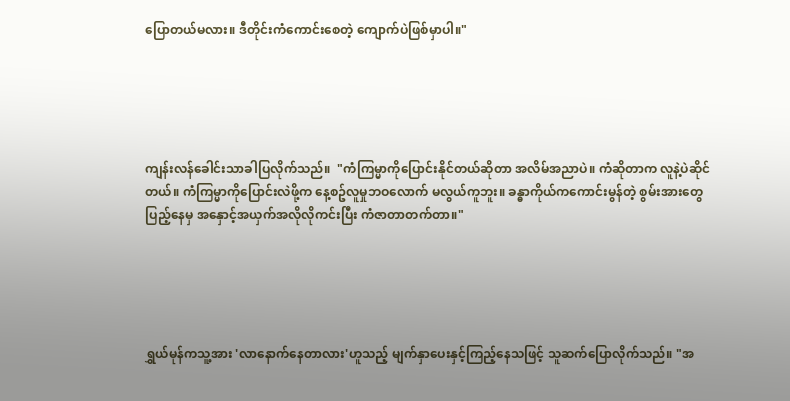ပြောတယ်မလား။ ဒီတိုင်းကံကောင်းစေတဲ့ ကျောက်ပဲဖြစ်မှာပါ။"





ကျန်းလန်ခေါင်းသာခါပြလိုက်သည်။  "ကံကြမ္မာကိုပြောင်းနိုင်တယ်ဆိုတာ အလိမ်အညာပဲ။ ကံဆိုတာက လူနဲ့ပဲဆိုင်တယ်။ ကံကြမ္မာကိုပြောင်းလဲဖို့က နေ့စဥ်လူမှုဘဝလောက် မလွယ်ကူဘူး။ ခန္ဓာကိုယ်ကကောင်းမွန်တဲ့ စွမ်းအားတွေပြည့်နေမှ အနှောင့်အယှက်အလိုလိုကင်းပြီး ကံဇာတာတက်တာ။"





ရွှယ်မုန်ကသူ့အား 'လာနောက်နေတာလား'ဟူသည့် မျက်နှာပေးနှင့်ကြည့်နေသဖြင့် သူဆက်ပြောလိုက်သည်။ "အ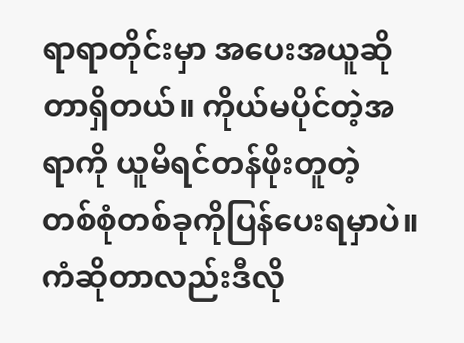ရာရာတိုင်းမှာ အပေးအယူဆိုတာရှိတယ်။ ကိုယ်မပိုင်တဲ့အရာကို ယူမိရင်တန်ဖိုးတူတဲ့ တစ်စုံတစ်ခုကိုပြန်ပေးရမှာပဲ။ ကံဆိုတာလည်းဒီလို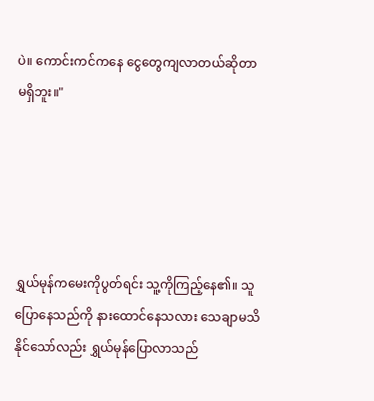ပဲ။ ကောင်းကင်ကနေ ငွေတွေကျလာတယ်ဆိုတာမရှိဘူး။"





ရွှယ်မုန်ကမေးကိုပွတ်ရင်း သူ့ကိုကြည့်နေ၏။ သူပြောနေသည်ကို နားထောင်နေသလား သေချာမသိနိုင်သော်လည်း ရွှယ်မုန်ပြောလာသည်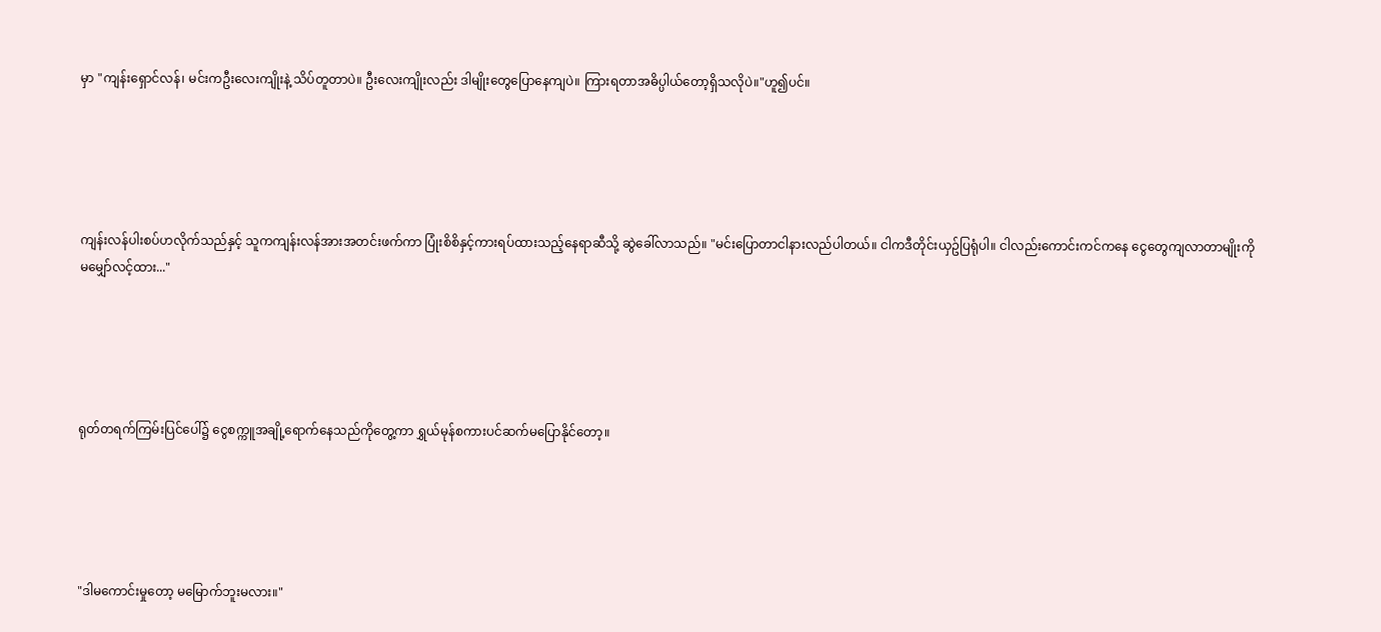မှာ "ကျန်းရှောင်လန်၊ မင်းကဦးလေးကျိုးနဲ့ သိပ်တူတာပဲ။ ဦးလေးကျိုးလည်း ဒါမျိုးတွေပြောနေကျပဲ။ ကြားရတာအဓိပ္ပါယ်တော့ရှိသလိုပဲ။"ဟူ၍ပင်။





ကျန်းလန်ပါးစပ်ဟလိုက်သည်နှင့် သူကကျန်းလန်အားအတင်းဖက်ကာ ပြုံးစိစိနှင့်ကားရပ်ထားသည့်နေရာဆီသို့ ဆွဲခေါ်လာသည်။ "မင်းပြောတာငါနားလည်ပါတယ်။ ငါကဒီတိုင်းယှဥ်ပြရုံပါ။ ငါလည်းကောင်းကင်ကနေ ငွေတွေကျလာတာမျိုးကို မမျှော်လင့်ထား..."





ရုတ်တရက်ကြမ်းပြင်ပေါ်၌ ငွေစက္ကူအချို့ရောက်နေသည်ကိုတွေ့ကာ ရွှယ်မုန်စကားပင်ဆက်မပြောနိုင်တော့။





"ဒါမကောင်းမှုတော့ မမြောက်ဘူးမလား။"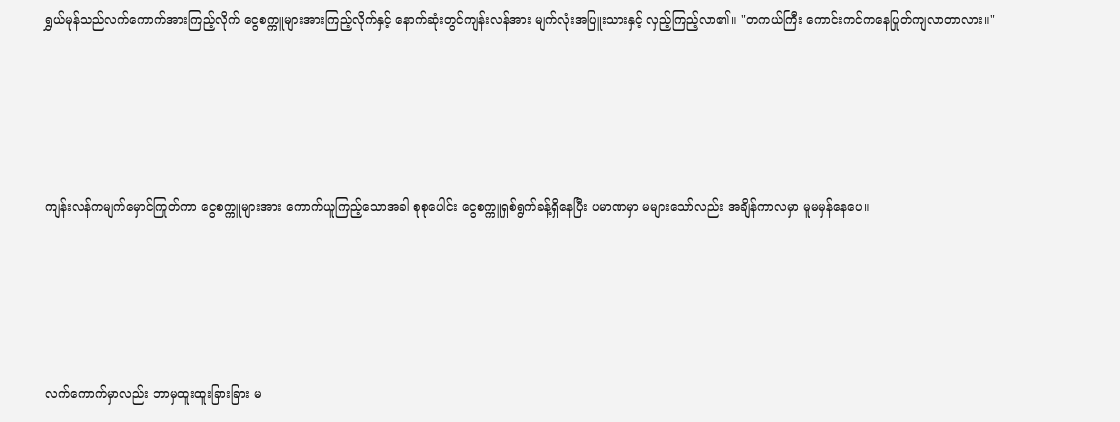ရွှယ်မုန်သည်လက်ကောက်အားကြည့်လိုက် ငွေစက္ကူများအားကြည့်လိုက်နှင့် နောက်ဆုံးတွင်ကျန်းလန်အား မျက်လုံးအပြူးသားနှင့် လှည့်ကြည့်လာ၏။ "တကယ်ကြီး ကောင်းကင်ကနေပြုတ်ကျလာတာလား။"





ကျန်းလန်ကမျက်မှောင်ကြုတ်ကာ ငွေစက္ကူများအား ကောက်ယူကြည့်သောအခါ စုစုပေါင်း ငွေစက္ကူရှစ်ရွက်ခန့်ရှိနေပြီး ပမာဏမှာ မများသော်လည်း အချိန်ကာလမှာ မူမမှန်နေပေ။





လက်ကောက်မှာလည်း ဘာမှထူးထူးခြားခြား မ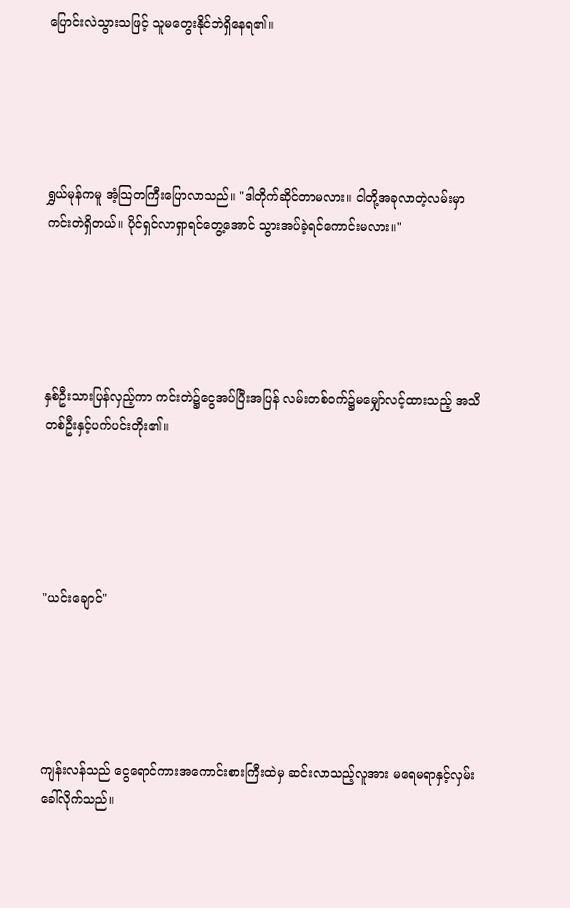ပြောင်းလဲသွားသဖြင့် သူမတွေးနိုင်ဘဲရှိနေရ၏။





ရွှယ်မုန်ကမူ အံ့သြတကြီးပြောလာသည်။ "ဒါတိုက်ဆိုင်တာမလား။ ငါတို့အခုလာတဲ့လမ်းမှာ ကင်းတဲရှိတယ်။ ပိုင်ရှင်လာရှာရင်တွေ့အောင် သွားအပ်ခဲ့ရင်ကောင်းမလား။"





နှစ်ဦးသားပြန်လှည့်ကာ ကင်းတဲ၌ငွေအပ်ပြီးအပြန် လမ်းတစ်ဝက်၌မမျှော်လင့်ထားသည့် အသိတစ်ဦးနှင့်ပက်ပင်းတိုး၏။





"ယင်းချောင်"





ကျန်းလန်သည် ငွေရောင်ကားအကောင်းစားကြီးထဲမှ ဆင်းလာသည့်လူအား မရေမရာနှင့်လှမ်းခေါ်လိုက်သည်။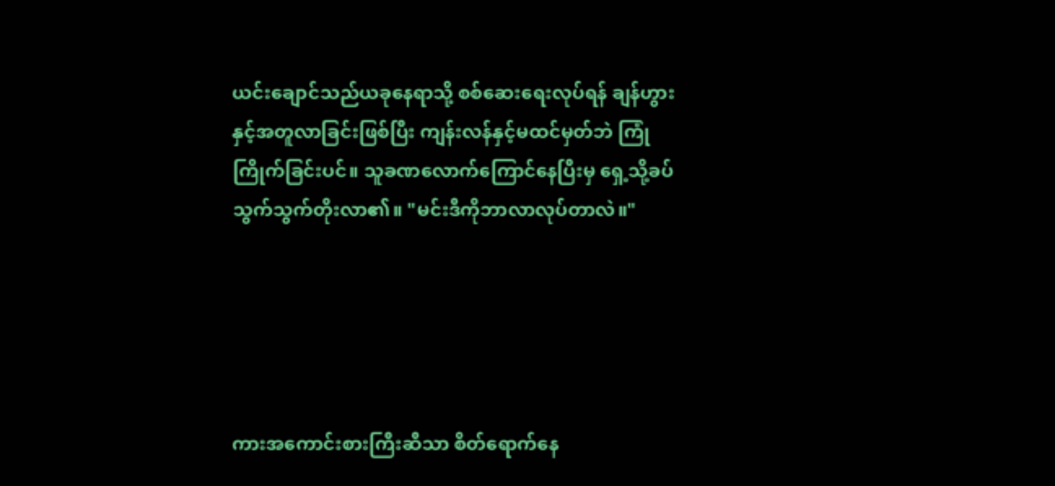ယင်းချောင်သည်ယခုနေရာသို့ စစ်ဆေးရေးလုပ်ရန် ချန်ဟွားနှင့်အတူလာခြင်းဖြစ်ပြီး ကျန်းလန်နှင့်မထင်မှတ်ဘဲ ကြုံကြိုက်ခြင်းပင်။ သူခဏလောက်ကြောင်နေပြီးမှ ရှေ့သို့ခပ်သွက်သွက်တိုးလာ၏။ "မင်းဒီကိုဘာလာလုပ်တာလဲ။"





ကားအကောင်းစားကြီးဆီသာ စိတ်ရောက်နေ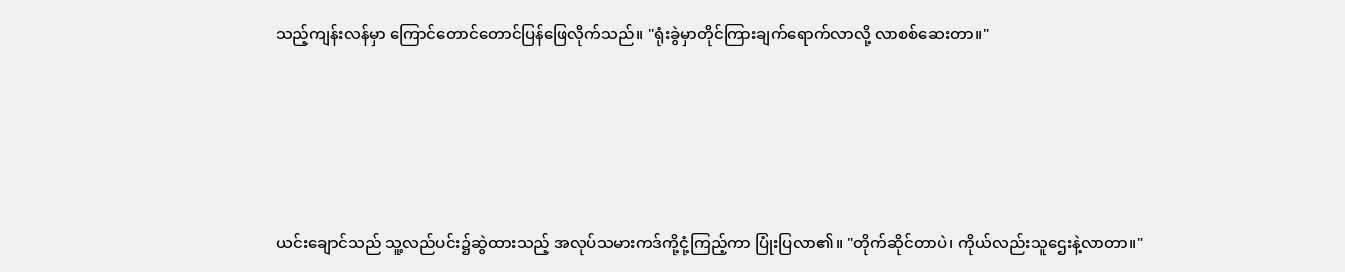သည့်ကျန်းလန်မှာ ကြောင်တောင်တောင်ပြန်ဖြေလိုက်သည်။ "ရုံးခွဲမှာတိုင်ကြားချက်ရောက်လာလို့ လာစစ်ဆေးတာ။"





ယင်းချောင်သည် သူ့လည်ပင်း၌ဆွဲထားသည့် အလုပ်သမားကဒ်ကို့ငုံ့ကြည့်ကာ ပြုံးပြလာ၏။ "တိုက်ဆိုင်တာပဲ၊ ကိုယ်လည်းသူဌေးနဲ့လာတာ။"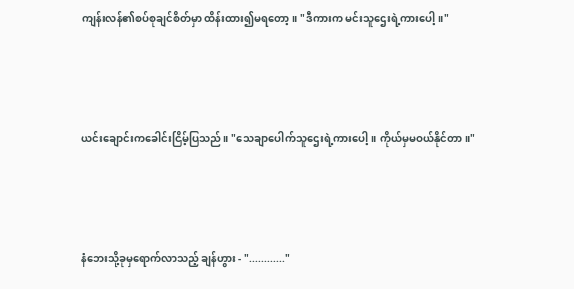ကျန်းလန်၏စပ်စုချင်စိတ်မှာ ထိန်းထား၍မရတော့။ "ဒီကားက မင်းသူဌေးရဲ့ကားပေါ့။"





ယင်းချောင်းကခေါင်းငြိမ့်ပြသည်။ "သေချာပေါက်သူဌေးရဲ့ကားပေါ့။ ကိုယ်မှမဝယ်နိုင်တာ။"





နံဘေးသို့ခုမှရောက်လာသည့် ချန်ဟွား - "............"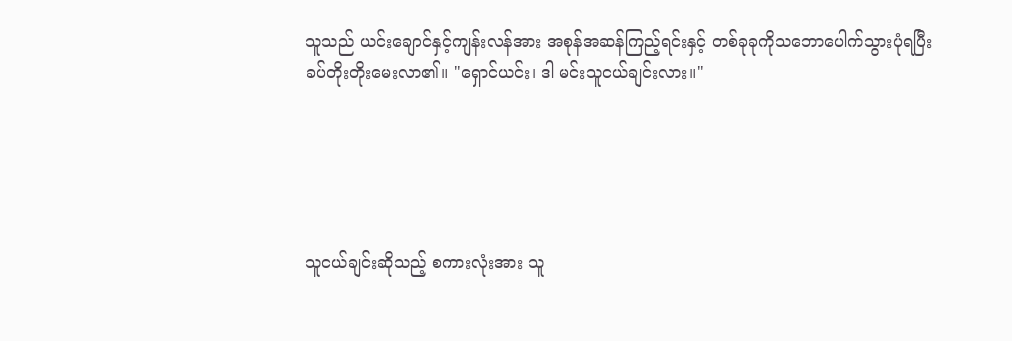သူသည် ယင်းချောင်နှင့်ကျန်းလန်အား အစုန်အဆန်ကြည့်ရင်းနှင့် တစ်ခုခုကိုသဘောပေါက်သွားပုံရပြီး ခပ်တိုးတိုးမေးလာ၏။ "ရှောင်ယင်း၊ ဒါ မင်းသူငယ်ချင်းလား။"





သူငယ်ချင်းဆိုသည့် စကားလုံးအား သူ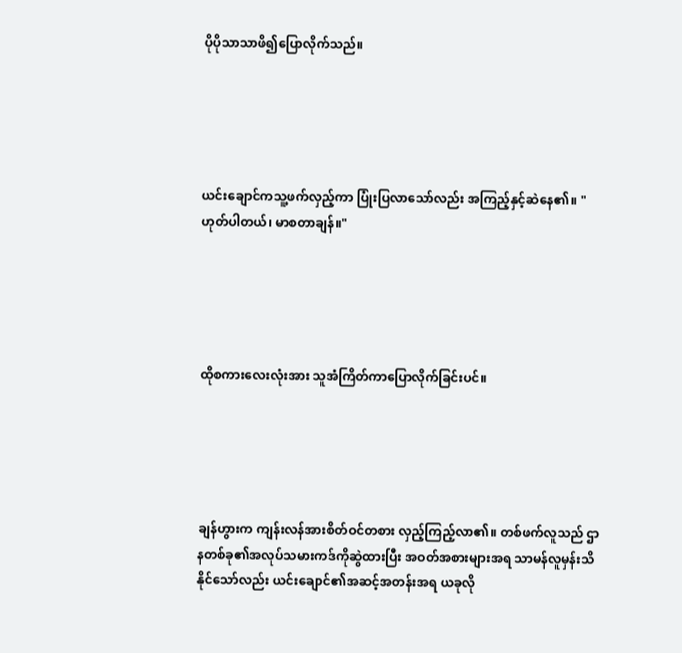ပိုပိုသာသာဖိ၍ပြောလိုက်သည်။





ယင်းချောင်ကသူ့ဖက်လှည့်ကာ ပြုံးပြလာသော်လည်း အကြည့်နှင့်ဆဲနေ၏။ "ဟုတ်ပါတယ်၊ မာစတာချန်။"





ထိုစကားလေးလုံးအား သူအံကြိတ်ကာပြောလိုက်ခြင်းပင်။





ချန်ဟွားက ကျန်းလန်အားစိတ်ဝင်တစား လှည့်ကြည့်လာ၏။ တစ်ဖက်လူသည် ဌာနတစ်ခု၏အလုပ်သမားကဒ်ကိုဆွဲထားပြီး အဝတ်အစားများအရ သာမန်လူမှန်းသိနိုင်သော်လည်း ယင်းချောင်၏အဆင့်အတန်းအရ ယခုလို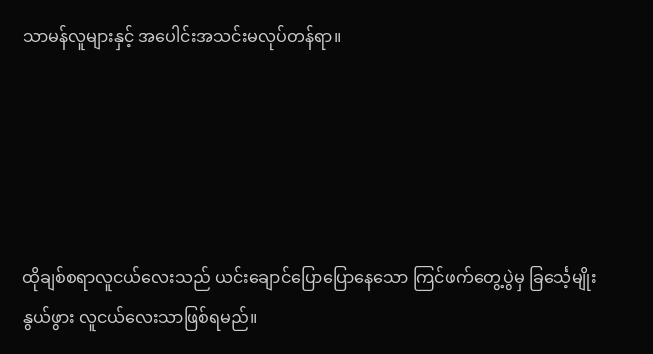သာမန်လူများနှင့် အပေါင်းအသင်းမလုပ်တန်ရာ။





ထိုချစ်စရာလူငယ်လေးသည် ယင်းချောင်ပြောပြောနေသော ကြင်ဖက်တွေ့ပွဲမှ ခြင်္သေ့မျိုးနွယ်ဖွား လူငယ်လေးသာဖြစ်ရမည်။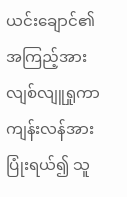ယင်းချောင်၏အကြည့်အား လျစ်လျူရှုကာ ကျန်းလန်အားပြုံးရယ်၍ သူ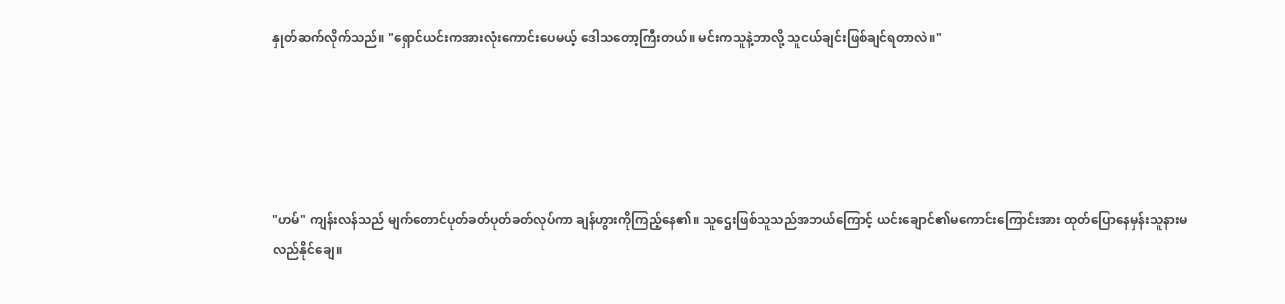နှုတ်ဆက်လိုက်သည်။ "ရှောင်ယင်းကအားလုံးကောင်းပေမယ့် ဒေါသတော့ကြီးတယ်။ မင်းကသူနဲ့ဘာလို့ သူငယ်ချင်းဖြစ်ချင်ရတာလဲ။"





"ဟမ်" ကျန်းလန်သည် မျက်တောင်ပုတ်ခတ်ပုတ်ခတ်လုပ်ကာ ချန်ဟွားကိုကြည့်နေ၏။ သူဌေးဖြစ်သူသည်အဘယ်ကြောင့် ယင်းချောင်၏မကောင်းကြောင်းအား ထုတ်ပြောနေမှန်းသူနားမလည်နိုင်ချေ။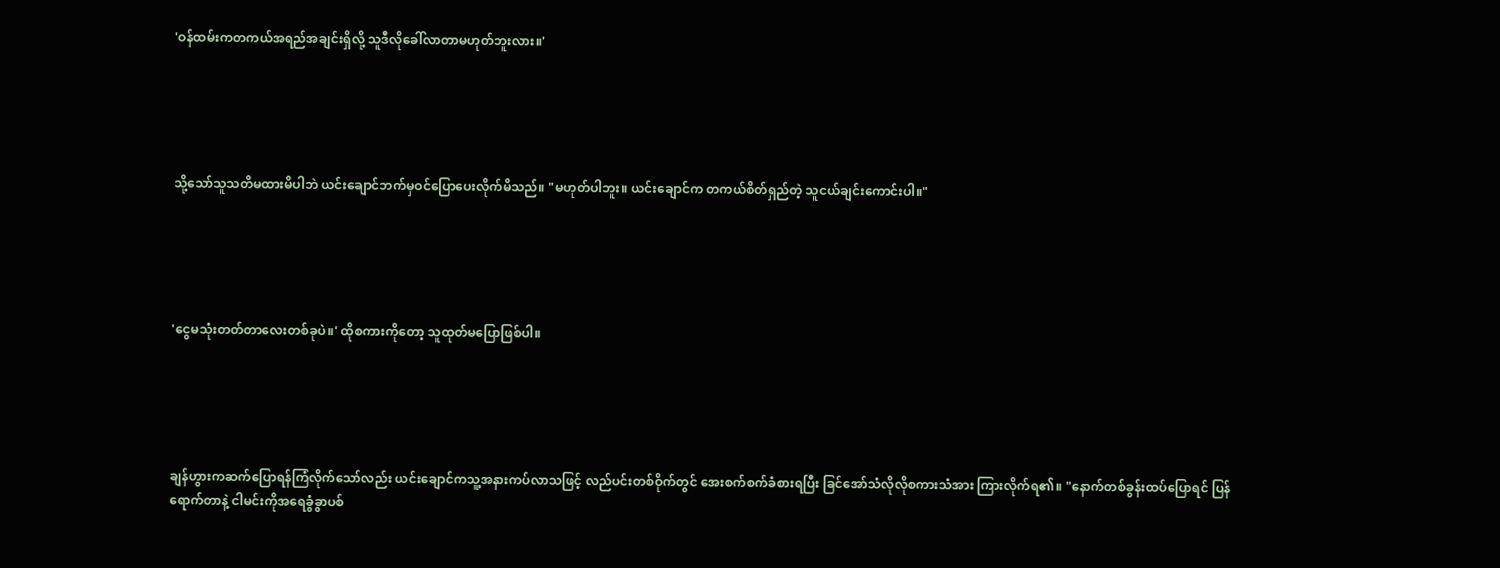'ဝန်ထမ်းကတကယ်အရည်အချင်းရှိလို့ သူဒီလိုခေါ်လာတာမဟုတ်ဘူးလား။'





သို့သော်သူသတိမထားမိပါဘဲ ယင်းချောင်ဘက်မှဝင်ပြောပေးလိုက်မိသည်။ "မဟုတ်ပါဘူး။ ယင်းချောင်က တကယ်စိတ်ရှည်တဲ့ သူငယ်ချင်းကောင်းပါ။"





'ငွေမသုံးတတ်တာလေးတစ်ခုပဲ။' ထိုစကားကိုတော့ သူထုတ်မပြောဖြစ်ပါ။





ချန်ဟွားကဆက်ပြောရန်ကြံလိုက်သော်လည်း ယင်းချောင်ကသူ့အနားကပ်လာသဖြင့် လည်ပင်းတစ်ဝိုက်တွင် အေးစက်စက်ခံစားရပြီး ခြင်အော်သံလိုလိုစကားသံအား ကြားလိုက်ရ၏။ "နောက်တစ်ခွန်းထပ်ပြောရင် ပြန်ရောက်တာနဲ့ ငါမင်းကိုအရေခွံခွာပစ်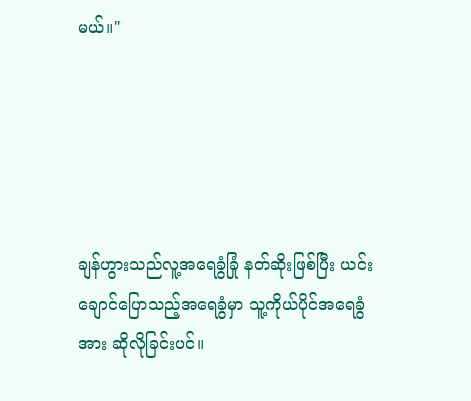မယ်။"





ချန်ဟွားသည်လူ့အရေခွံခြုံ နတ်ဆိုးဖြစ်ပြီး ယင်းချောင်ပြောသည့်အရေခွံမှာ သူ့ကိုယ်ပိုင်အရေခွံအား ဆိုလိုခြင်းပင်။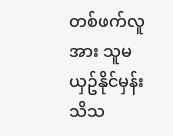တစ်ဖက်လူအား သူမယှဥ်နိုင်မှန်းသိသ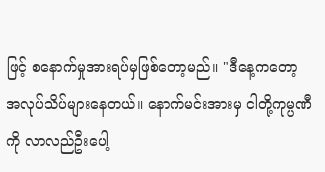ဖြင့် စနောက်မှုအားရပ်မှဖြစ်တော့မည်။ "ဒီနေ့ကတော့ အလုပ်သိပ်များနေတယ်။ နောက်မင်းအားမှ ငါတို့ကုမ္ပဏီကို လာလည်ဦးပေါ့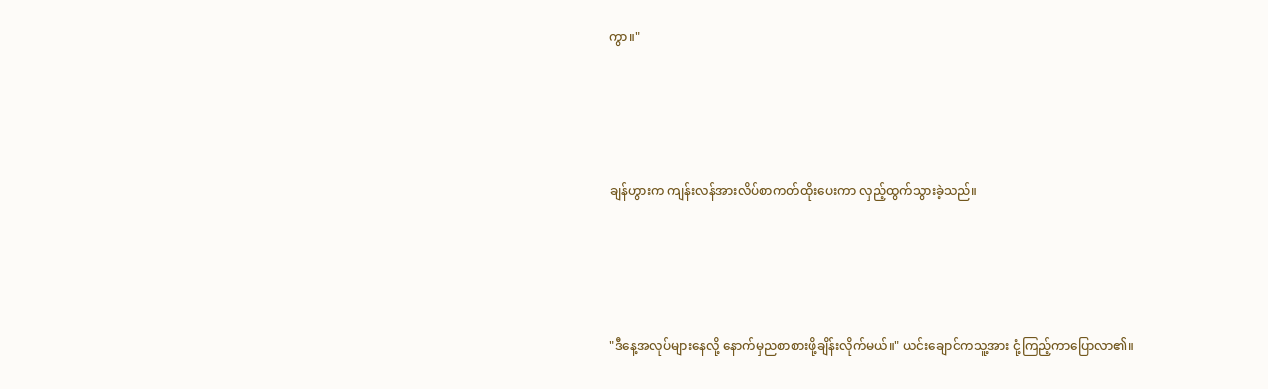ကွာ။"





ချန်ဟွားက ကျန်းလန်အားလိပ်စာကတ်ထိုးပေးကာ လှည့်ထွက်သွားခဲ့သည်။





"ဒီနေ့အလုပ်များနေလို့ နောက်မှညစာစားဖို့ချိန်းလိုက်မယ်။" ယင်းချောင်ကသူ့အား ငုံ့ကြည့်ကာပြောလာ၏။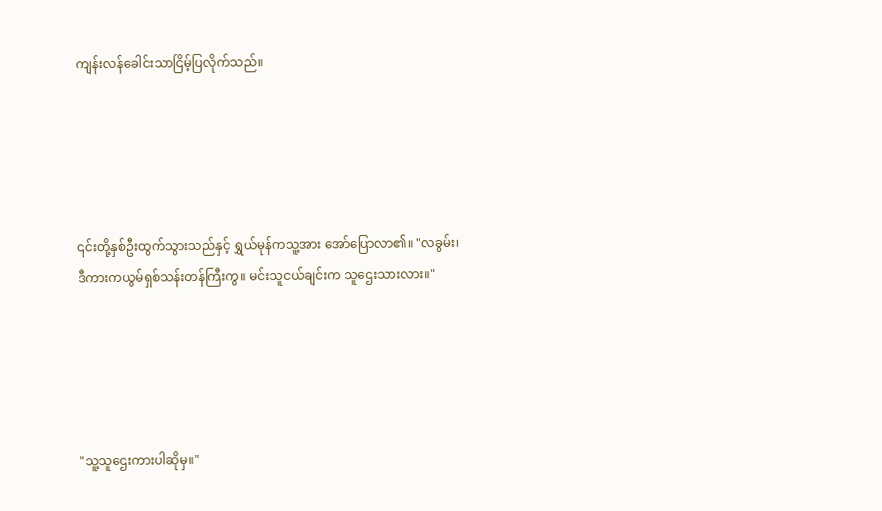ကျန်းလန်ခေါင်းသာငြိမ့်ပြလိုက်သည်။





၎င်းတို့နှစ်ဦးထွက်သွားသည်နှင့် ရွှယ်မုန်ကသူ့အား အော်ပြောလာ၏။ "လခွမ်း၊ ဒီကားကယွမ်ရှစ်သန်းတန်ကြီးကွ။ မင်းသူငယ်ချင်းက သူဌေးသားလား။"





"သူ့သူဌေးကားပါဆိုမှ။"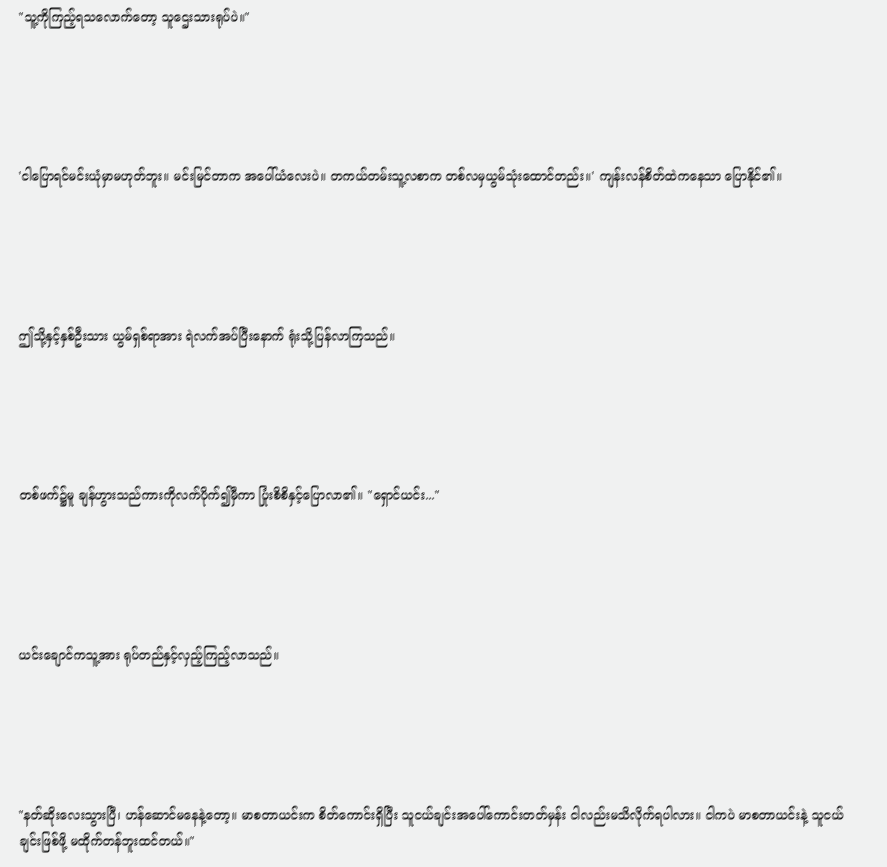"သူ့ကိုကြည့်ရသလောက်တော့ သူဌေးသားရုပ်ပဲ။"





'ငါပြောရင်မင်းယုံမှာမဟုတ်ဘူး။ မင်းမြင်တာက အပေါ်ယံလေးပဲ။ တကယ်တမ်းသူ့လစာက တစ်လမှယွမ်သုံးထောင်တည်း။' ကျန်းလန်စိတ်ထဲကနေသာ ပြောနိုင်၏။





ဤသို့နှင့်နှစ်ဦးသား ယွမ်ရှစ်ရာအား ရဲလက်အပ်ပြီးနောက် ရုံးသို့ပြန်လာကြသည်။





တစ်ဖက်၌မူ ချန်ဟွားသည်ကားကိုလက်ပိုက်၍မှီကာ ပြုံးစိစိနှင့်ပြောလာ၏။ "ရှောင်ယင်း..."





ယင်းချောင်ကသူ့အား ရုပ်တည်နှင့်လှည့်ကြည့်လာသည်။





"နတ်ဆိုးလေးသွားပြီ၊ ဟန်ဆောင်မနေနဲ့တော့။ မာစတာယင်းက စိတ်ကောင်းရှိပြီး သူငယ်ချင်းအပေါ်ကောင်းတတ်မှန်း ငါလည်းမသိလိုက်ရပါလား။ ငါကပဲ မာစတာယင်းနဲ့ သူငယ်ချင်းဖြစ်ဖို့ မထိုက်တန်ဘူးထင်တယ်။"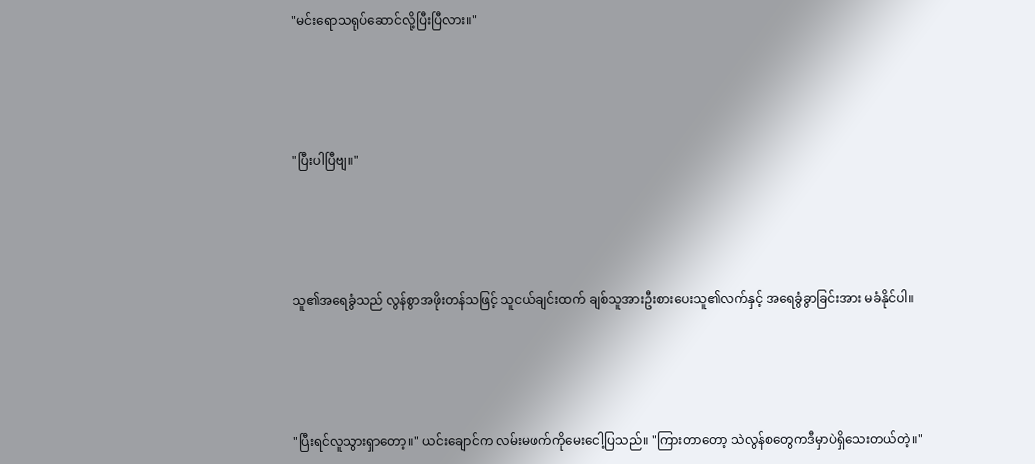"မင်းရောသရုပ်ဆောင်လို့ပြီးပြီလား။"





"ပြီးပါပြီဗျ။"





သူ၏အရေခွံသည် လွန်စွာအဖိုးတန်သဖြင့် သူငယ်ချင်းထက် ချစ်သူအားဦးစားပေးသူ၏လက်နှင့် အရေခွံခွာခြင်းအား မခံနိုင်ပါ။





"ပြီးရင်လူသွားရှာတော့။" ယင်းချောင်က လမ်းမဖက်ကိုမေးငေါ့ပြသည်။ "ကြားတာတော့ သဲလွန်စတွေကဒီမှာပဲရှိသေးတယ်တဲ့။"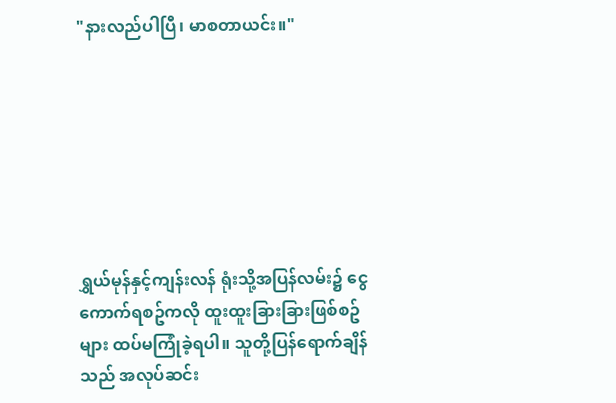"နားလည်ပါပြီ၊ မာစတာယင်း။"







ရွှယ်မုန်နှင့်ကျန်းလန် ရုံးသို့အပြန်လမ်း၌ ငွေကောက်ရစဥ်ကလို ထူးထူးခြားခြားဖြစ်စဥ်များ ထပ်မကြုံခဲ့ရပါ။ သူတို့ပြန်ရောက်ချိန်သည် အလုပ်ဆင်း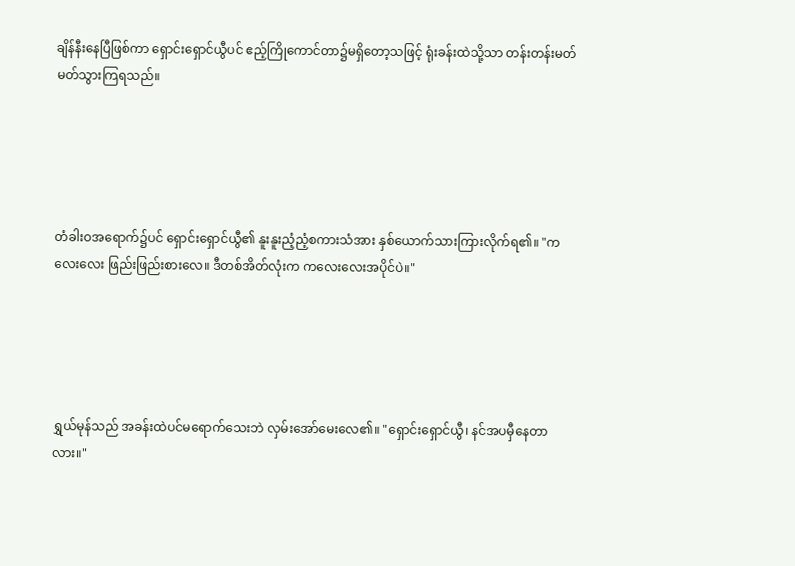ချိန်နီးနေပြီဖြစ်ကာ ရှောင်းရှောင်ယွီပင် ဧည့်ကြိုကောင်တာ၌မရှိတော့သဖြင့် ရုံးခန်းထဲသို့သာ တန်းတန်းမတ်မတ်သွားကြရသည်။





တံခါးဝအရောက်၌ပင် ရှောင်းရှောင်ယွီ၏ နူးနူးညံ့ညံ့စကားသံအား နှစ်ယောက်သားကြားလိုက်ရ၏။ "ကလေးလေး ဖြည်းဖြည်းစားလေ။ ဒီတစ်အိတ်လုံးက ကလေးလေးအပိုင်ပဲ။"





ရွှယ်မုန်သည် အခန်းထဲပင်မရောက်သေးဘဲ လှမ်းအော်မေးလေ၏။ "ရှောင်းရှောင်ယွီ၊ နင်အပမှီနေတာလား။"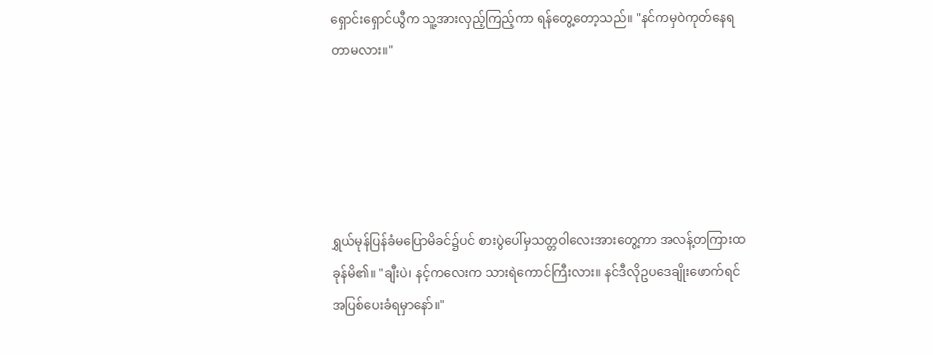ရှောင်းရှောင်ယွီက သူ့အားလှည့်ကြည့်ကာ ရန်တွေ့တော့သည်။ "နင်ကမှဝဲကုတ်နေရတာမလား။"





ရွှယ်မုန်ပြန်ခံမပြောမိခင်၌ပင် စားပွဲပေါ်မှသတ္တဝါလေးအားတွေ့ကာ အလန့်တကြားထခုန်မိ၏။ "ချီးပဲ၊ နင့်ကလေးက သားရဲကောင်ကြီးလား။ နင်ဒီလိုဥပဒေချိုးဖောက်ရင် အပြစ်ပေးခံရမှာနော်။"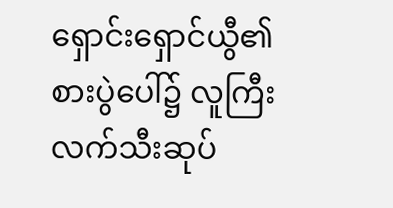ရှောင်းရှောင်ယွီ၏စားပွဲပေါ်၌ လူကြီးလက်သီးဆုပ်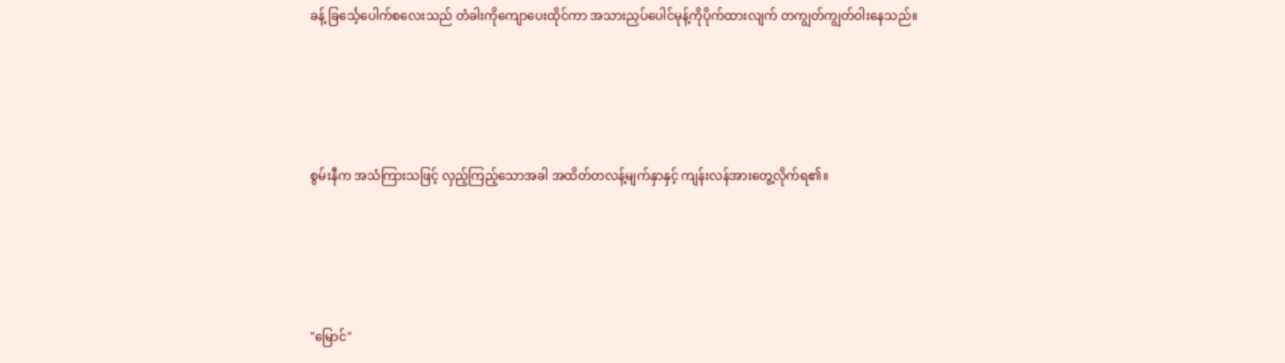ခန့် ခြင်္သေ့ပေါက်စလေးသည် တံခါးကိုကျောပေးထိုင်ကာ အသားညှပ်ပေါင်မုန့်ကိုပိုက်ထားလျက် တကျွတ်ကျွတ်ဝါးနေသည်။





စွမ်းနီက အသံကြားသဖြင့် လှည့်ကြည့်သောအခါ အထိတ်တလန့်မျက်နှာနှင့် ကျန်းလန်အားတွေ့လိုက်ရ၏။





"မြောင်"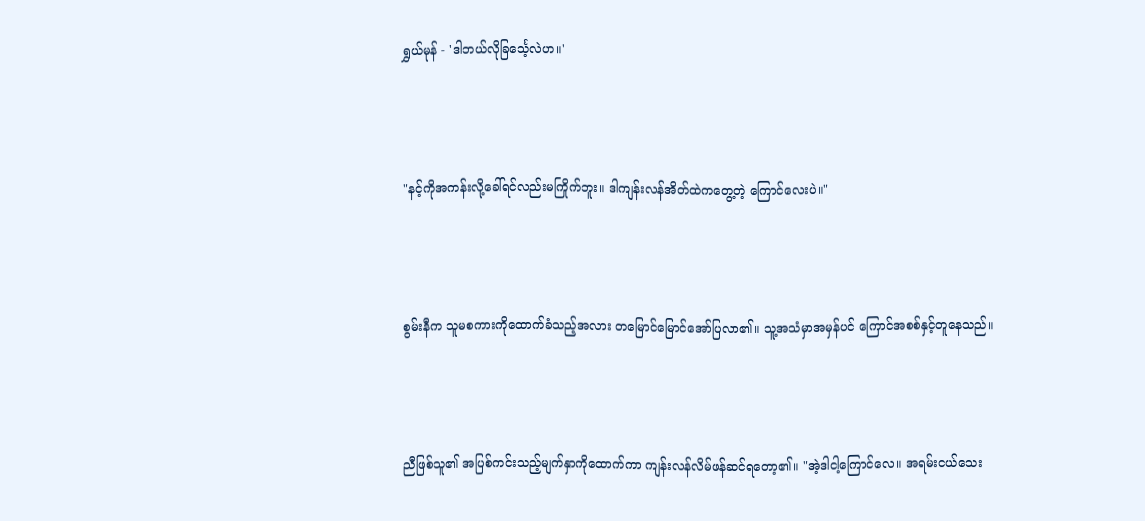ရွှယ်မုန် - 'ဒါဘယ်လိုခြင်္သေ့လဲဟ။'





"နင့်ကိုအကန်းလို့ခေါ်ရင်လည်းမကြိုက်ဘူး။ ဒါကျန်းလန်အိတ်ထဲကတွေ့တဲ့ ကြောင်လေးပဲ။"





စွမ်းနီက သူမစကားကိုထောက်ခံသည့်အလား တမြောင်မြောင်အော်ပြလာ၏။ သူ့အသံမှာအမှန်ပင် ကြောင်အစစ်နှင့်တူနေသည်။





ညီဖြစ်သူ၏ အပြစ်ကင်းသည့်မျက်နှာကိုထောက်ကာ ကျန်းလန်လိမ်ဖန်ဆင်ရတော့၏။ "အဲ့ဒါငါ့ကြောင်လေ။ အရမ်းငယ်သေး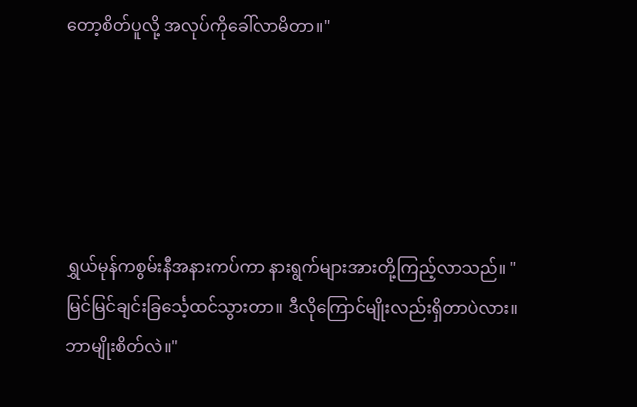တော့စိတ်ပူလို့ အလုပ်ကိုခေါ်လာမိတာ။"





ရွှယ်မုန်ကစွမ်းနီအနားကပ်ကာ နားရွက်များအားတို့ကြည့်လာသည်။ "မြင်မြင်ချင်းခြင်္သေ့ထင်သွားတာ။ ဒီလိုကြောင်မျိုးလည်းရှိတာပဲလား။ ဘာမျိုးစိတ်လဲ။"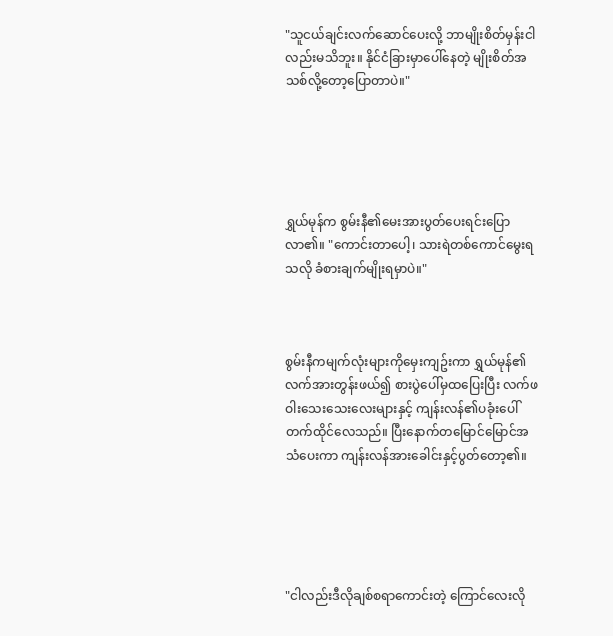"သူငယ်ချင်းလက်ဆောင်ပေးလို့ ဘာမျိုးစိတ်မှန်းငါလည်းမသိဘူး။ နိုင်ငံခြားမှာပေါ်နေတဲ့ မျိုးစိတ်အသစ်လို့တော့ပြောတာပဲ။"





ရွှယ်မုန်က စွမ်းနီ၏မေးအားပွတ်ပေးရင်းပြောလာ၏။ "ကောင်းတာပေါ့၊ သားရဲတစ်ကောင်မွေးရသလို ခံစားချက်မျိုးရမှာပဲ။"



စွမ်းနီကမျက်လုံးများကိုမှေးကျဥ်းကာ ရွှယ်မုန်၏လက်အားတွန်းဖယ်၍ စားပွဲပေါ်မှထပြေးပြီး လက်ဖဝါးသေးသေးလေးများနှင့် ကျန်းလန်၏ပခုံးပေါ်တက်ထိုင်လေသည်။ ပြီးနောက်တမြောင်မြောင်အသံပေးကာ ကျန်းလန်အားခေါင်းနှင့်ပွတ်တော့၏။





"ငါလည်းဒီလိုချစ်စရာကောင်းတဲ့ ကြောင်လေးလို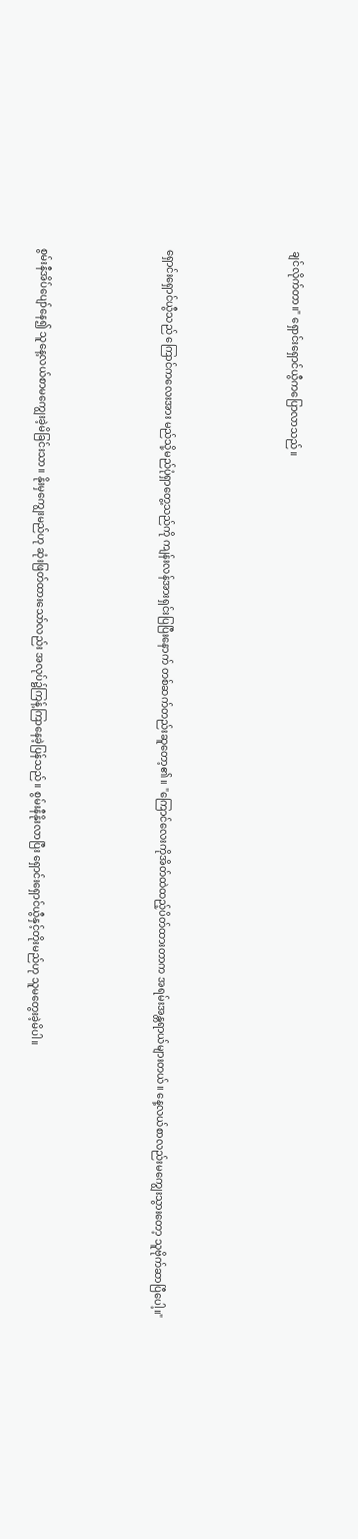ချင်လိုက်တာ။" ရှောင်းရှောင်ယွီကပြောလာသည်။





ရှောင်းရှောင်ယွီသည် ကြောင်ကလေးအား မည်သို့မည်ပုံရှာတွေ့သည်ကို ကျန်းလန်အားရှင်းပြပြီးနောက် တစ်ဆက်တည်းဆူတော့၏။ "ကြောင်လေးကိုအိတ်ထဲထည့်ပိတ်ထားတာက အရမ်းအန္တရာယ်များတယ်။ နေ့လယ်စာလည်းမကျွေးသွားတော့ သူဗိုက်ဆာပြီပေါ့။"





စွမ်းနီအိပ်ပျော်နေ၍ သူနေ့လယ်စာမကျွေးခဲ့မိခြင်းသာ။ နိုးမှကျွေးမည်ဟု ဆုံးဖြတ်ထားသော်လည်း အလုပ်၌ကြန့်ကြာနေခဲ့ပြန်သည်။ စွမ်းနီနိုးလာပြီး ရှောင်းရှောင်ယွီနှင့်တိုးမည်ဟု သူမတွေးခဲ့မိပါ။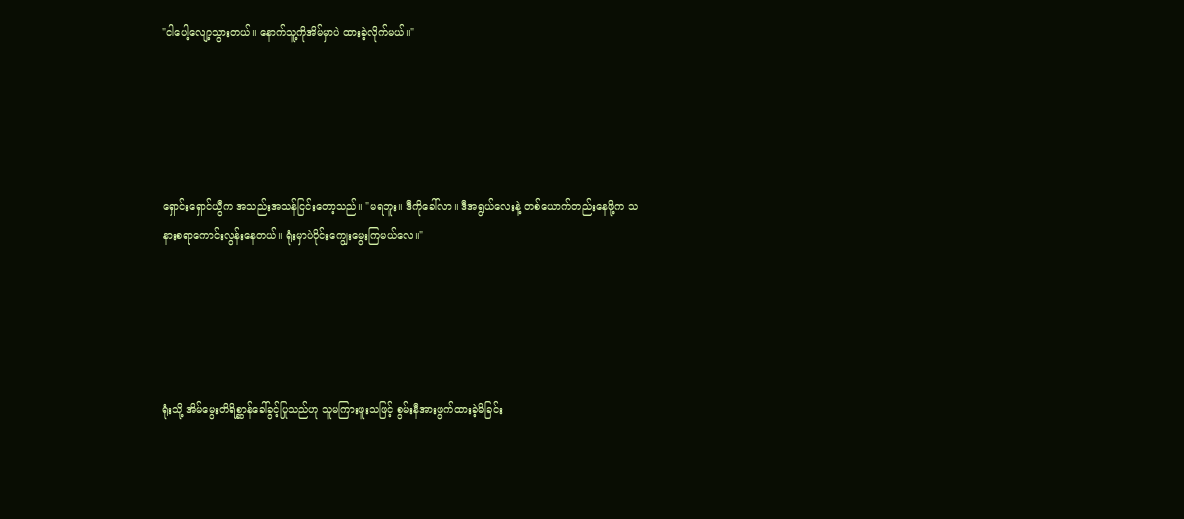"ငါပေါ့လျော့သွားတယ်။ နောက်သူ့ကိုအိမ်မှာပဲ ထားခဲ့လိုက်မယ်။"





ရှောင်းရှောင်ယွီက အသည်းအသန်ငြင်းတော့သည်။ "မရဘူး။ ဒီကိုခေါ်လာ။ ဒီအရွယ်လေးနဲ့ တစ်ယောက်တည်းနေဖို့က သနားစရာကောင်းလွန်းနေတယ်။ ရုံးမှာပဲဝိုင်းကျွေးမွေးကြမယ်လေ။"





ရုံးသို့ အိမ်မွေးတိရိစ္ဆာန်ခေါ်ခွင့်ပြုသည်ဟု သူမကြားဖူးသဖြင့် စွမ်းနီအားဖွက်ထားခဲ့မိခြင်း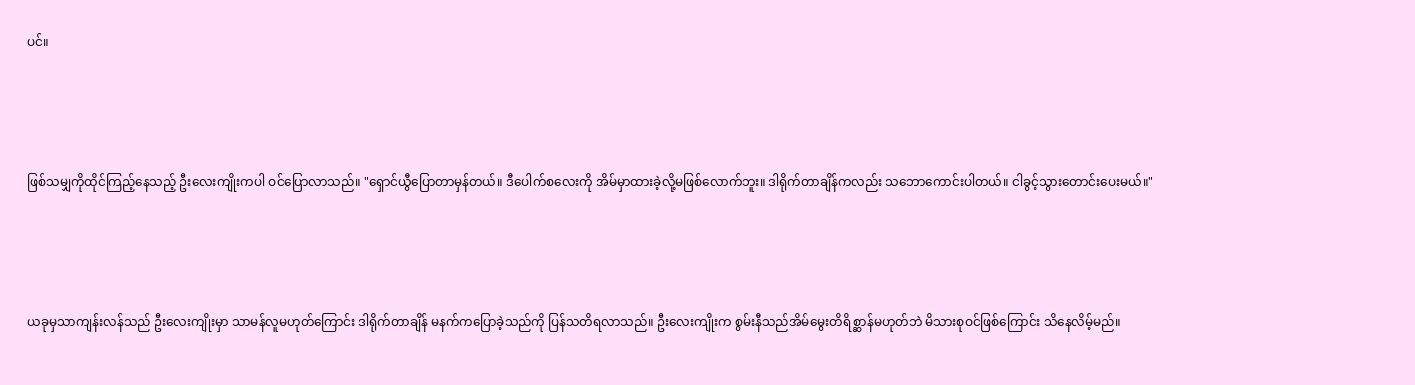ပင်။





ဖြစ်သမျှကိုထိုင်ကြည့်နေသည့် ဦးလေးကျိုးကပါ ဝင်ပြောလာသည်။ "ရှောင်ယွီပြောတာမှန်တယ်။ ဒီပေါက်စလေးကို အိမ်မှာထားခဲ့လို့မဖြစ်လောက်ဘူး။ ဒါရိုက်တာချိန်ကလည်း သဘောကောင်းပါတယ်။ ငါခွင့်သွားတောင်းပေးမယ်။"





ယခုမှသာကျန်းလန်သည် ဦးလေးကျိုးမှာ သာမန်လူမဟုတ်ကြောင်း ဒါရိုက်တာချိန် မနက်ကပြောခဲ့သည်ကို ပြန်သတိရလာသည်။ ဦးလေးကျိုးက စွမ်းနီသည်အိမ်မွေးတိရိစ္ဆာန်မဟုတ်ဘဲ မိသားစုဝင်ဖြစ်ကြောင်း သိနေလိမ့်မည်။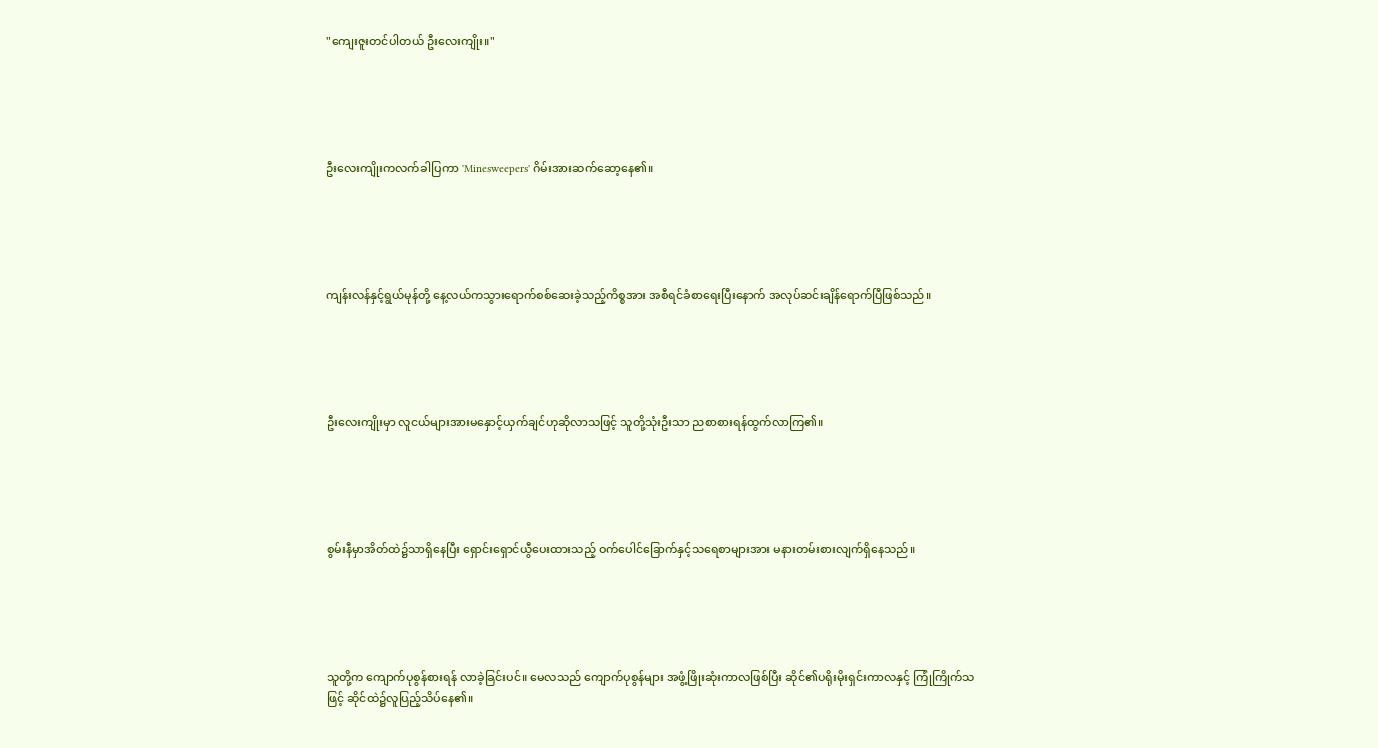"ကျေးဇူးတင်ပါတယ် ဦးလေးကျိုး။"





ဦးလေးကျိုးကလက်ခါပြကာ 'Minesweepers' ဂိမ်းအားဆက်ဆော့နေ၏။





ကျန်းလန်နှင့်ရွယ်မုန်တို့ နေ့လယ်ကသွားရောက်စစ်ဆေးခဲ့သည့်ကိစ္စအား အစီရင်ခံစာရေးပြီးနောက် အလုပ်ဆင်းချိန်ရောက်ပြီဖြစ်သည်။





ဦးလေးကျိုးမှာ လူငယ်များအားမနှောင့်ယှက်ချင်ဟုဆိုလာသဖြင့် သူတို့သုံးဦးသာ ညစာစားရန်ထွက်လာကြ၏။





စွမ်းနီမှာအိတ်ထဲ၌သာရှိနေပြီး ရှောင်းရှောင်ယွီပေးထားသည့် ဝက်ပေါင်ခြောက်နှင့်သရေစာများအား မနားတမ်းစားလျက်ရှိနေသည်။





သူတို့က ကျောက်ပုစွန်စားရန် လာခဲ့ခြင်းပင်။ မေလသည် ကျောက်ပုစွန်များ အဖွံ့ဖြိုးဆုံးကာလဖြစ်ပြီး ဆိုင်၏ပရိုးမိုးရှင်းကာလနှင့် ကြုံကြိုက်သဖြင့် ဆိုင်ထဲ၌လူပြည့်သိပ်နေ၏။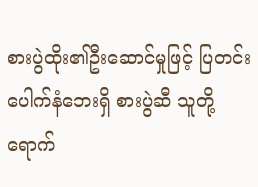စားပွဲထိုး၏ဦးဆောင်မှုဖြင့် ပြတင်းပေါက်နံဘေးရှိ စားပွဲဆီ သူတို့ရောက်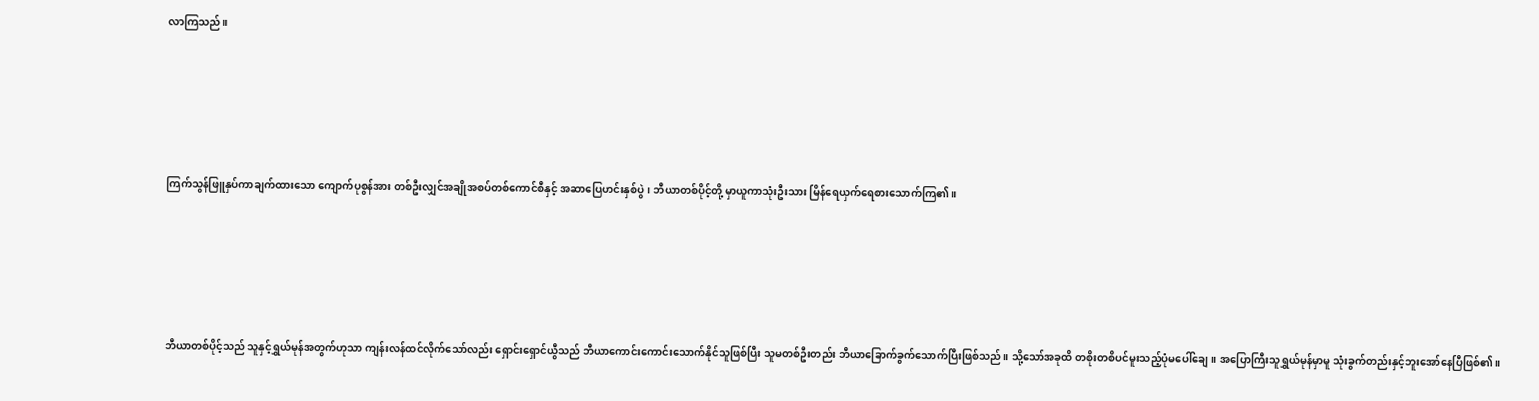လာကြသည်။





ကြက်သွန်ဖြူနှပ်ကာချက်ထားသော ကျောက်ပုစွန်အား တစ်ဦးလျှင်အချိုအစပ်တစ်ကောင်စီနှင့် အဆာပြေဟင်းနှစ်ပွဲ၊ ဘီယာတစ်ပိုင့်တို့ မှာယူကာသုံးဦးသား မြိန်ရေယှက်ရေစားသောက်ကြ၏။





ဘီယာတစ်ပိုင့်သည် သူနှင့်ရွှယ်မုန်အတွက်ဟုသာ ကျန်းလန်ထင်လိုက်သော်လည်း ရှောင်းရှောင်ယွီသည် ဘီယာကောင်းကောင်းသောက်နိုင်သူဖြစ်ပြီး သူမတစ်ဦးတည်း ဘီယာခြောက်ခွက်သောက်ပြီးဖြစ်သည်။ သို့သော်အခုထိ တစိုးတစိပင်မူးသည့်ပုံမပေါ်ချေ။ အပြောကြီးသူရွှယ်မုန်မှာမူ သုံးခွက်တည်းနှင့်ဘူးအော်နေပြီဖြစ်၏။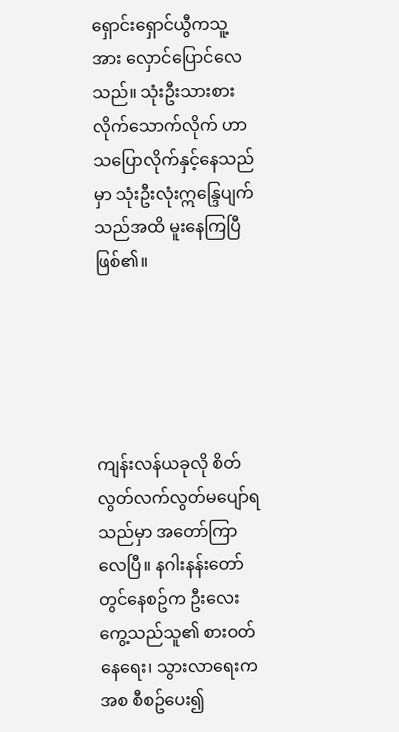ရှောင်းရှောင်ယွီကသူ့အား လှောင်ပြောင်လေသည်။ သုံးဦးသားစားလိုက်သောက်လိုက် ဟာသပြောလိုက်နှင့်နေသည်မှာ သုံးဦးလုံးဣန္ဒြေပျက်သည်အထိ မူးနေကြပြီဖြစ်၏။





ကျန်းလန်ယခုလို စိတ်လွတ်လက်လွတ်မပျော်ရသည်မှာ အတော်ကြာလေပြီ။ နဂါးနန်းတော်တွင်နေစဥ်က ဦးလေးကွေ့သည်သူ၏ စားဝတ်နေရေး၊ သွားလာရေးကအစ စီစဥ်ပေး၍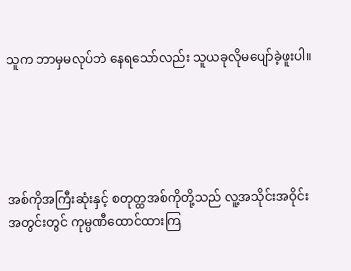သူက ဘာမှမလုပ်ဘဲ နေရသော်လည်း သူယခုလိုမပျော်ခဲ့ဖူးပါ။





အစ်ကိုအကြီးဆုံးနှင့် စတုတ္ထအစ်ကိုတို့သည် လူ့အသိုင်းအဝိုင်းအတွင်းတွင် ကုမ္ပဏီထောင်ထားကြ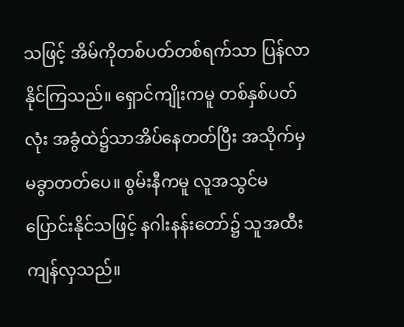သဖြင့် အိမ်ကိုတစ်ပတ်တစ်ရက်သာ ပြန်လာနိုင်ကြသည်။ ရှောင်ကျိုးကမူ တစ်နှစ်ပတ်လုံး အခွံထဲ၌သာအိပ်နေတတ်ပြီး အသိုက်မှမခွာတတ်ပေ။ စွမ်းနီကမူ လူအသွင်မပြောင်းနိုင်သဖြင့် နဂါးနန်းတော်၌ သူအထီးကျန်လှသည်။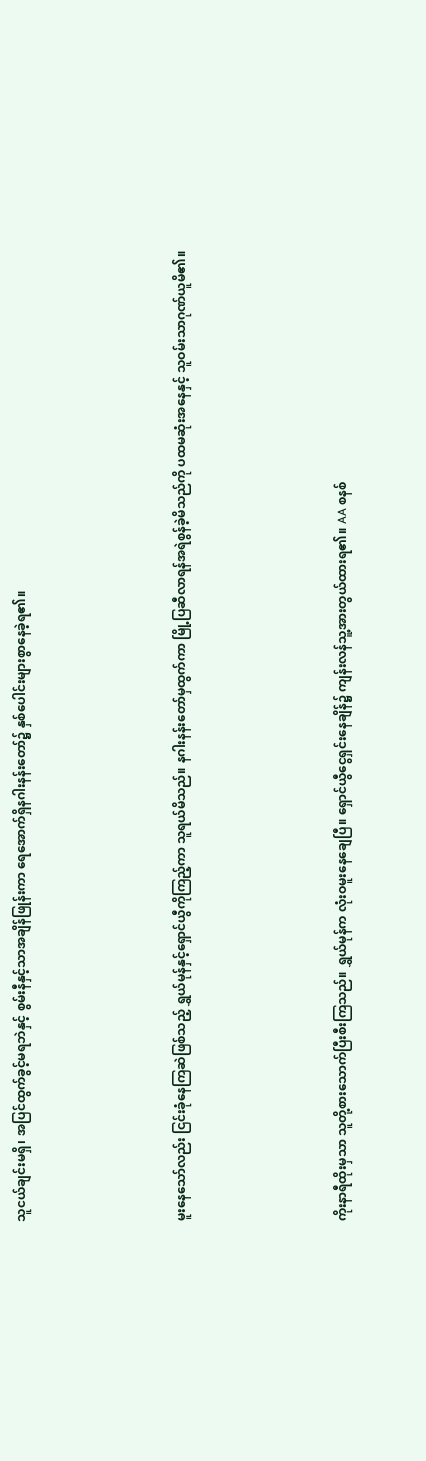သူငယ်ချင်းမရှိ၊ အပြင်ထွက်ခွင့်မရဘဲနှင့် စွမ်းနီနှင့်သာအချိန်ဖြုန်းကာ ရေအောက်ရှိနဂါးနန်းတော်၌ နှစ်ပေါင်းများစွာနေခဲ့ရ၏။





မူးနေသော်လည်း ငြင်းခုံနေကြဆဲဖြစ်သည့် ရွှယ်မုန်နှင့်ရှောင်ယွီကိုကြည့်ကာ သူရယ်မိသည်။ နဂါးနန်းတော်မှထွက်ကာ မြို့ပြဆီလာရန်အရဲစွန်ခဲ့မိသည်ကို ပထမဆုံးအနေနှင့် သူဝမ်းသာဂုဏ်ယူမိ၏။





ကိုးနာရီထိုးမှသာ သူတို့စားသောက်ပြီးစီးကြသည်။ ရွှယ်မုန်က လုံးဝမူးနေချေပြီ။ ရှောင်ယွီငွေရှင်းနေချိန်၌ ကျန်းလန်သူ့အားတွယ်ထားရ၏။ AA စနစ်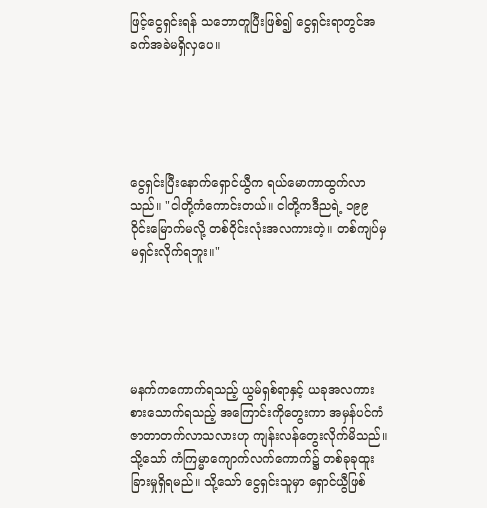ဖြင့်ငွေရှင်းရန် သဘောတူပြီးဖြစ်၍ ငွေရှင်းရာတွင်အခက်အခဲမရှိလှပေ။





ငွေရှင်းပြီးနောက်ရှောင်ယွီက ရယ်မောကာထွက်လာသည်။ "ငါတို့ကံကောင်းတယ်။ ငါတို့ကဒီညရဲ့ ၁၉၉ ဝိုင်းမြောက်မလို့ တစ်ဝိုင်းလုံးအလကားတဲ့။ တစ်ကျပ်မှမရှင်းလိုက်ရဘူး။"





မနက်ကကောက်ရသည့် ယွမ်ရှစ်ရာနှင့် ယခုအလကားစားသောက်ရသည့် အကြောင်းကိုတွေးကာ အမှန်ပင်ကံဇာတာတက်လာသလားဟု ကျန်းလန်တွေးလိုက်မိသည်။ သို့သော် ကံကြမ္မာကျောက်လက်ကောက်၌ တစ်ခုခုထူးခြားမှုရှိရမည်။ သို့သော် ငွေရှင်းသူမှာ ရှောင်ယွီဖြစ်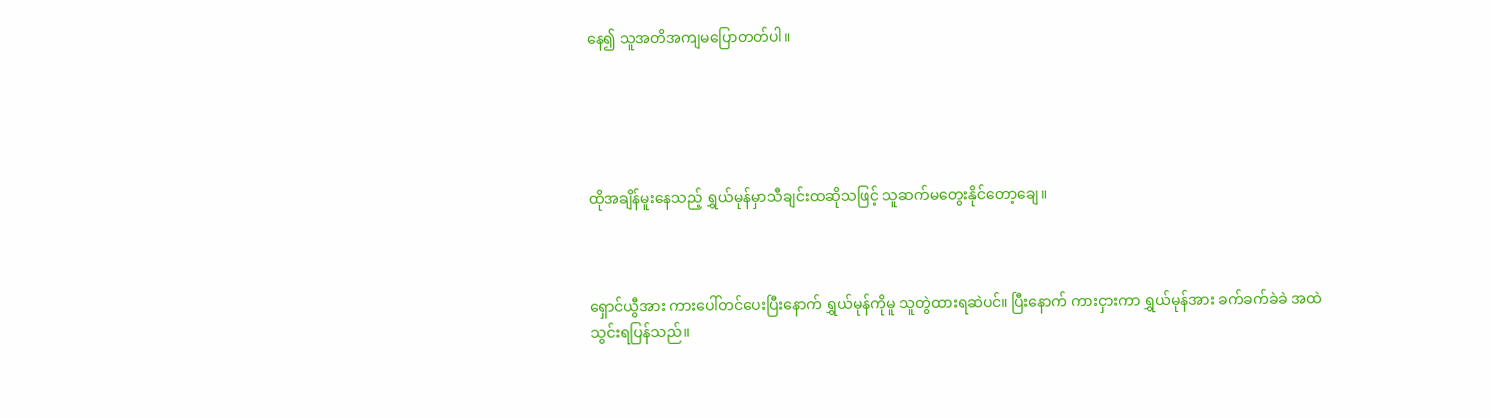နေ၍ သူအတိအကျမပြောတတ်ပါ။





ထိုအချိန်မူးနေသည့် ရွှယ်မုန်မှာသီချင်းထဆိုသဖြင့် သူဆက်မတွေးနိုင်တော့ချေ။



ရှောင်ယွီအား ကားပေါ်တင်ပေးပြီးနောက် ရွှယ်မုန်ကိုမူ သူတွဲထားရဆဲပင်။ ပြီးနောက် ကားငှားကာ ရွှယ်မုန်အား ခက်ခက်ခဲခဲ အထဲသွင်းရပြန်သည်။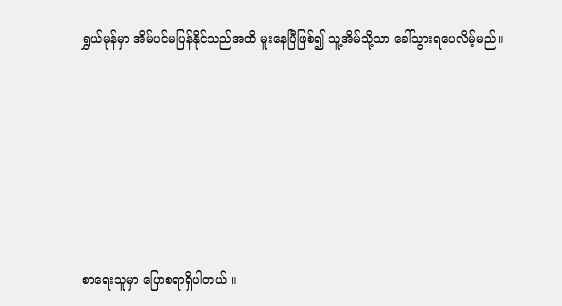ရွှယ်မုန်မှာ အိမ်ပင်မပြန်နိုင်သည်အထိ မူးနေပြီဖြစ်၍ သူ့အိမ်သို့သာ ခေါ်သွားရပေလိမ့်မည်။







စာရေးသူမှာ ပြောစရာရှိပါတယ် ။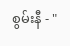စွမ်းနီ - "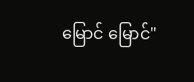မြောင် မြောင်"